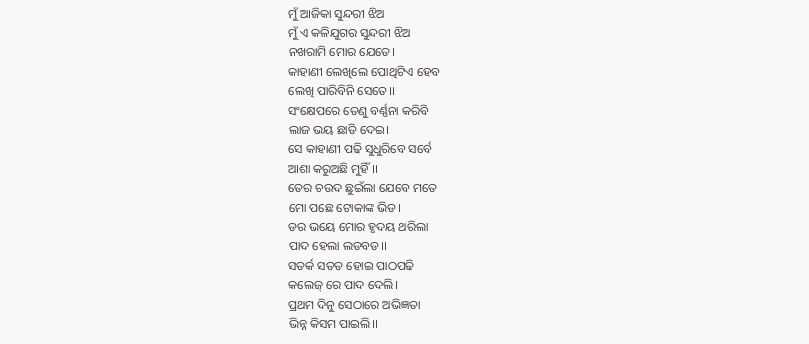ମୁଁ ଆଜିକା ସୁନ୍ଦରୀ ଝିଅ
ମୁଁ ଏ କଳିଯୁଗର ସୁନ୍ଦରୀ ଝିଅ
ନଖରାମି ମୋର ଯେତେ।
କାହାଣୀ ଲେଖିଲେ ପୋଥିଟିଏ ହେବ
ଲେଖି ପାରିବିନି ସେତେ।।
ସଂକ୍ଷେପରେ ତେଣୁ ବର୍ଣ୍ଣନା କରିବି
ଲାଜ ଭୟ ଛାଡି ଦେଇ।
ସେ କାହାଣୀ ପଢି ସୁଧୁରିବେ ସର୍ବେ
ଆଶା କରୁଅଛି ମୁହିଁ।।
ତେର ଚଉଦ ଛୁଇଁଲା ଯେବେ ମତେ
ମୋ ପଛେ ଟୋକାଙ୍କ ଭିଡ।
ଡର ଭୟେ ମୋର ହୃଦୟ ଥରିଲା
ପାଦ ହେଲା ଲଡବଡ।।
ସତର୍କ ସତତ ହୋଇ ପାଠପଢି
କଲେଜ୍ ରେ ପାଦ ଦେଲି।
ପ୍ରଥମ ଦିନୁ ସେଠାରେ ଅଭିଜ୍ଞତା
ଭିନ୍ନ କିସମ ପାଇଲି।।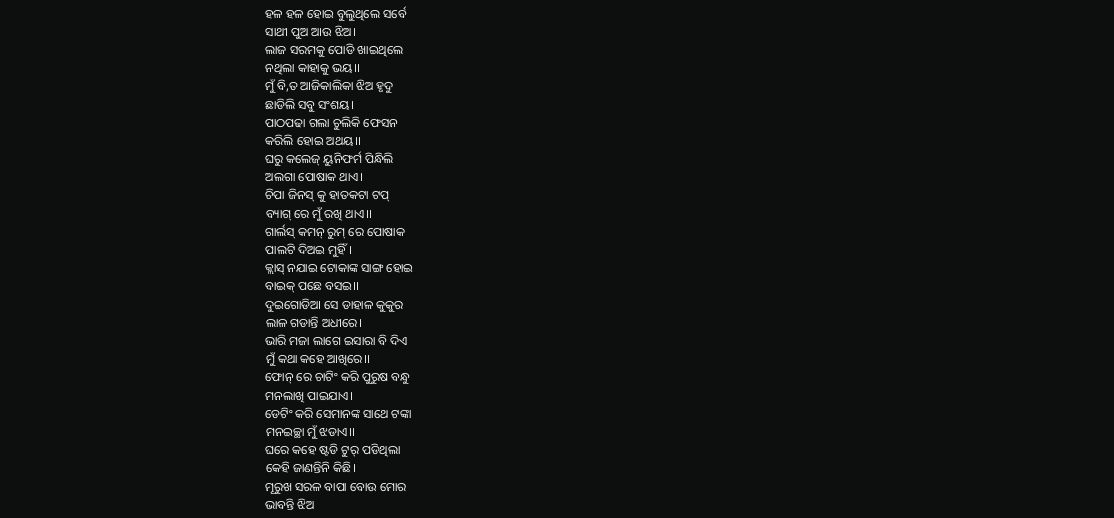ହଳ ହଳ ହୋଇ ବୁଲୁଥିଲେ ସର୍ବେ
ସାଥୀ ପୁଅ ଆଉ ଝିଅ।
ଲାଜ ସରମକୁ ପୋଡି ଖାଇଥିଲେ
ନଥିଲା କାହାକୁ ଭୟ।।
ମୁଁ ବି,ତ ଆଜିକାଲିକା ଝିଅ ହୃଦୁ
ଛାଡିଲି ସବୁ ସଂଶୟ।
ପାଠପଢା ଗଲା ଚୁଲିକି ଫେସନ
କରିଲି ହୋଇ ଅଥୟ।।
ଘରୁ କଲେଜ୍ ୟୁନିଫର୍ମ ପିନ୍ଧିଲି
ଅଲଗା ପୋଷାକ ଥାଏ।
ଚିପା ଜିନସ୍ କୁ ହାତକଟା ଟପ୍
ବ୍ୟାଗ୍ ରେ ମୁଁ ରଖି ଥାଏ।।
ଗାର୍ଲସ୍ କମନ୍ ରୁମ୍ ରେ ପୋଷାକ
ପାଲଟି ଦିଅଇ ମୁହିଁ।
କ୍ଲାସ୍ ନଯାଇ ଟୋକାଙ୍କ ସାଙ୍ଗ ହୋଇ
ବାଇକ୍ ପଛେ ବସଇ।।
ଦୁଇଗୋଡିଆ ସେ ଡାହାଳ କୁକୁର
ଲାଳ ଗଡାନ୍ତି ଅଧୀରେ।
ଭାରି ମଜା ଲାଗେ ଇସାରା ବି ଦିଏ
ମୁଁ କଥା କହେ ଆଖିରେ।।
ଫୋନ୍ ରେ ଚାଟିଂ କରି ପୁରୁଷ ବନ୍ଧୁ
ମନଲାଖି ପାଇଯାଏ।
ଡେଟିଂ କରି ସେମାନଙ୍କ ସାଥେ ଟଙ୍କା
ମନଇଚ୍ଛା ମୁଁ ଝଡାଏ।।
ଘରେ କହେ ଷ୍ଟଡି ଟୁର୍ ପଡିଥିଲା
କେହି ଜାଣନ୍ତିନି କିଛି।
ମୂରୁଖ ସରଳ ବାପା ବୋଉ ମୋର
ଭାବନ୍ତି ଝିଅ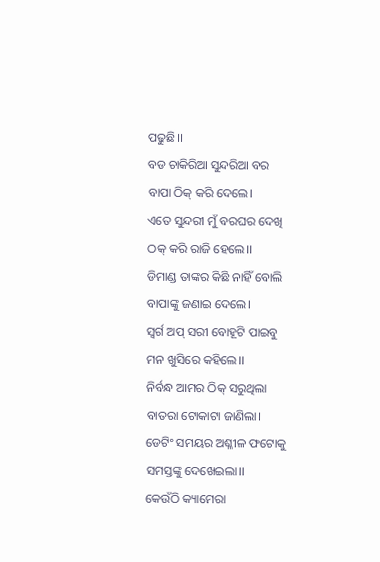ପଢୁଛି।।
ବଡ ଚାକିରିଆ ସୁନ୍ଦରିଆ ବର
ବାପା ଠିକ୍ କରି ଦେଲେ।
ଏତେ ସୁନ୍ଦରୀ ମୁଁ ବରଘର ଦେଖି
ଠକ୍ କରି ରାଜି ହେଲେ।।
ଡିମାଣ୍ଡ ତାଙ୍କର କିଛି ନାହିଁ ବୋଲି
ବାପାଙ୍କୁ ଜଣାଇ ଦେଲେ।
ସ୍ଵର୍ଗ ଅପ୍ ସରୀ ବୋହୂଟି ପାଇବୁ
ମନ ଖୁସିରେ କହିଲେ।।
ନିର୍ବନ୍ଧ ଆମର ଠିକ୍ ସରୁଥିଲା
ବାତରା ଟୋକାଟା ଜାଣିଲା।
ଡେଟିଂ ସମୟର ଅଶ୍ଳୀଳ ଫଟୋକୁ
ସମସ୍ତଙ୍କୁ ଦେଖେଇଲା।।
କେଉଁଠି କ୍ୟାମେରା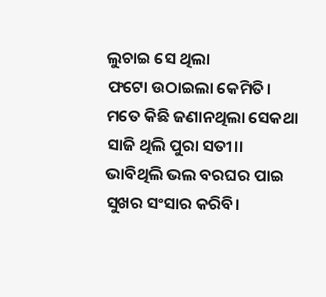ଲୁଚାଇ ସେ ଥିଲା
ଫଟୋ ଉଠାଇଲା କେମିତି।
ମତେ କିଛି ଜଣାନଥିଲା ସେକଥା
ସାଜି ଥିଲି ପୁରା ସତୀ।।
ଭାବିଥିଲି ଭଲ ବରଘର ପାଇ
ସୁଖର ସଂସାର କରିବି।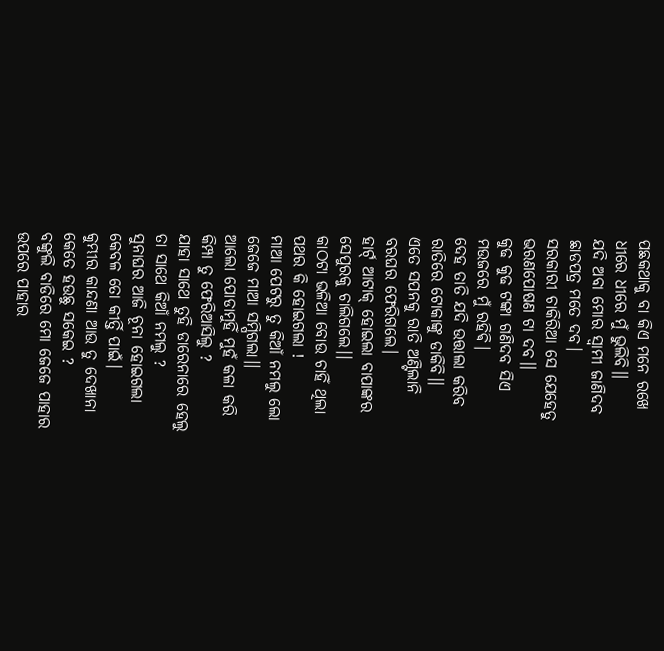ପଛକଥାକୁ ବା କିଏ ମନେ ରଖେ
ଧୀରେ ଧୀରେ ମୁଁ ଭୁଲିବି।।
ଯଦି ଅବା ମୋର ସ୍ବାମୀ ଜାଣିଦବ
ଛାଡପତ୍ର ମତେ ଦବ।
ସରକାରୀ ଚାକିରିଆ ସେ ଯେହେତୁ
ଭରଣପୋଷଣ ଟା ଦବ।।
କୁଢ କୁଢ ଟଙ୍କା ଗଣିଦବ ସିଏ
ମଉଜରେ ମୁଁ ରହିଵି।
ଦେହ ତାତି ଯଦି ଉତ୍ତାଲା କରିବ
ରାତିରେ ଟୋକାଙ୍କୁ ଡାକିବି।।
ଏତେ ସପନକୁ ରାତି ଅଣ୍ଟିଲାନି
ବରଘର ଫେରିଗଲେ।
ହାର୍ଟ୍ ଆଟାକ୍ ହୋଇଲା ବାପାଙ୍କର
ସେପୁରକୁ ଚାଲିଗଲେ।।
କାଠଟା ଭଳିଆ ବୋଉ ଚାହିଁ ଥିଲା
ପଥର କି ହୋଇଗଲା !
ମାଆ ପେଟରୁ ତୁ କିଆଁ ନମଲୁ ଲୋ
ଜେଜେ ମାଆ ସମ୍ପିଗଲା।।
ଆଲୋ ପୋଡାମୁହିଁ ମୁହଁ କଳା କରି
କିମ୍ପା ତୁ ଫେରିଆସିଲୁ ?
ଯାହା ସାଥେ ତୁହି ଡାରେନାରେ ହେଲୁ
ତା ସାଥେ କିଆଁ ନମଲୁ ?
ସୁନାଘର ଆଜି ଚୂନା ହୋଇଗଲା
କେବଳ ତୋ କୀର୍ତ୍ତି ପାଇଁ।
କୁମ୍ଭୀର କାନ୍ଦଣା ଆଉ ତୁ ଦେଖାନା
କେତେ ହଉଛୁ ସକେଇ ?
ବଙ୍କୁଲି ବାଡିରେ ମୋ ଜେଜେ ପାହାର
ଉପରେ ପାହାର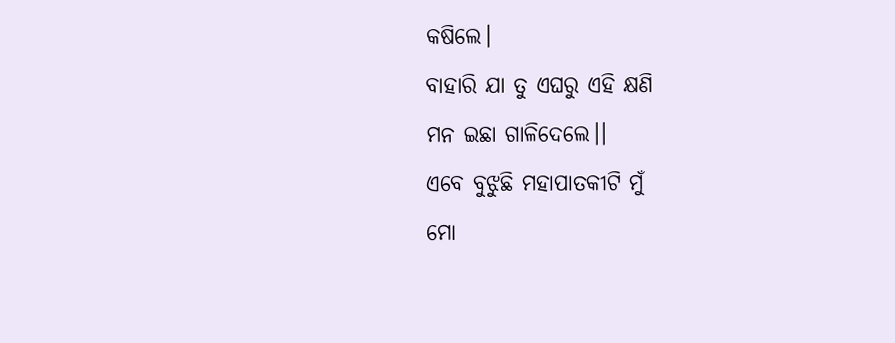କଷିଲେ।
ବାହାରି ଯା ତୁ ଏଘରୁ ଏହି କ୍ଷଣି
ମନ ଇଛା ଗାଳିଦେଲେ।।
ଏବେ ବୁଝୁଛି ମହାପାତକୀଟି ମୁଁ
ମୋ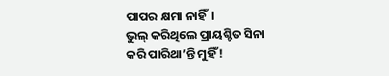ପାପର କ୍ଷମା ନାହିଁ।
ଭୁଲ୍ କରିଥିଲେ ପ୍ରାୟଶ୍ଚିତ ସିନା
କରି ପାରିଥା’ନ୍ତି ମୁହିଁ !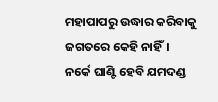ମହାପାପରୁ ଉଦ୍ଧାର କରିବାକୁ
ଜଗତରେ କେହି ନାହିଁ।
ନର୍କେ ଘାଣ୍ଟି ହେବି ଯମଦଣ୍ଡ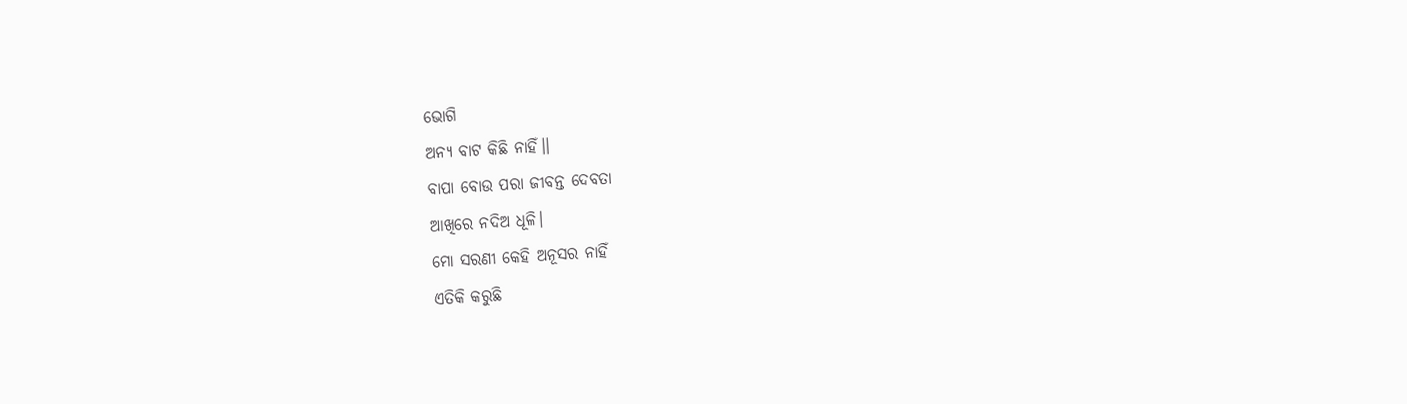ଭୋଗି
ଅନ୍ୟ ବାଟ କିଛି ନାହିଁ।।
ବାପା ବୋଉ ପରା ଜୀବନ୍ତ ଦେବତା
ଆଖିରେ ନଦିଅ ଧୂଳି।
ମୋ ସରଣୀ କେହି ଅନୂସର ନାହିଁ
ଏତିକି କରୁଛି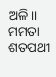ଅଳି।।
ମମତା ଶତପଥୀ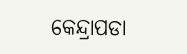କେନ୍ଦ୍ରାପଡା